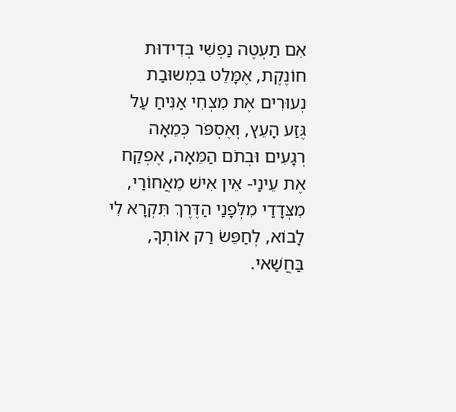אִם תַעְטֶה נַפְשִׁי בְּדִידוּת חוֹנֶקֶת, אֶמָּלֵט בִּמְשוּבַת נְעוּרִים אֶת מִצְחִי אַנִּיחַ עַל גֶּזַע הָעֵץ, וְאֶסְפֹּר כְּמֵאָה רְגָעִים וּבְתֹם הַמֵּאָה, אֶפְקַח אֶת עֵינַי- אֵין אִישׁ מֵאֲחוֹרַי, מִצְּדָדַי מִלְּפָנַי הַדֶּרֶךְ תִּקְרָא לִי לָבוֹא, לְחַפֵּשׂ רַק אוֹתְךָ, בַּחֲשַׁאי.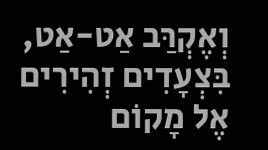וְאֶקְרַּב אַט-אַט, בִּצְעָדִים זְהִירִים אֶל מָקוֹם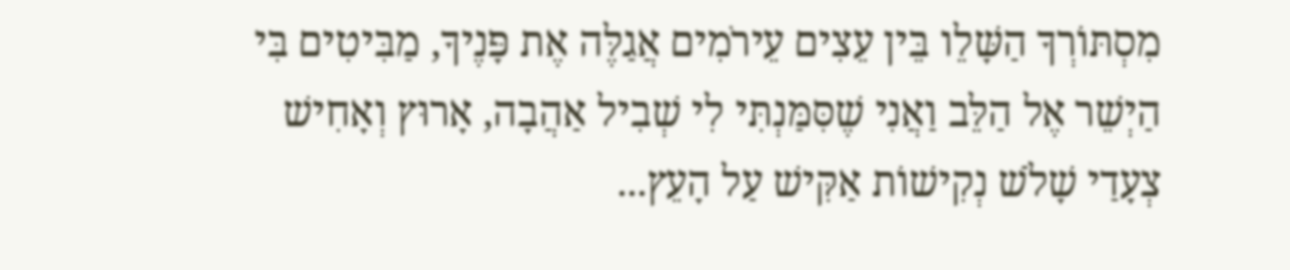מִסְתּוֹרְךָ הַשָּׁלֵו בֵּין עֵצִים עֵירֹמִים אֲגַלֶּה אֶת פָּנֶיךָ, מַבִּיטִים בִּי הַיְשֵׁר אֶל הַלֵּב וַאֲנִי שֶׁסִּמַּנְתִּי לִי שְׁבִיל אַהֲבָה, אָרוּץ וְאָחִישׁ צְעָדַי שָׁלֹשׁ נְקִישׁוֹת אַקִּישׁ עַל הָעֵץ...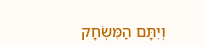וְיִתָּם הַמִּשְׂחָק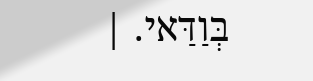בְּוַדַּאי. |